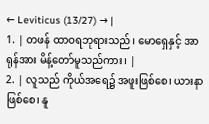← Leviticus (13/27) → |
1. | တဖန် ထာဝရဘုရားသည်၊ မောရှေနှင့် အာရုန်အား မိန့်တော်မူသည်ကား၊ |
2. | လူသည် ကိုယ်အရေ၌ အဖူးဖြစ်စေ၊ ယားနာဖြစ်စေ၊ နူ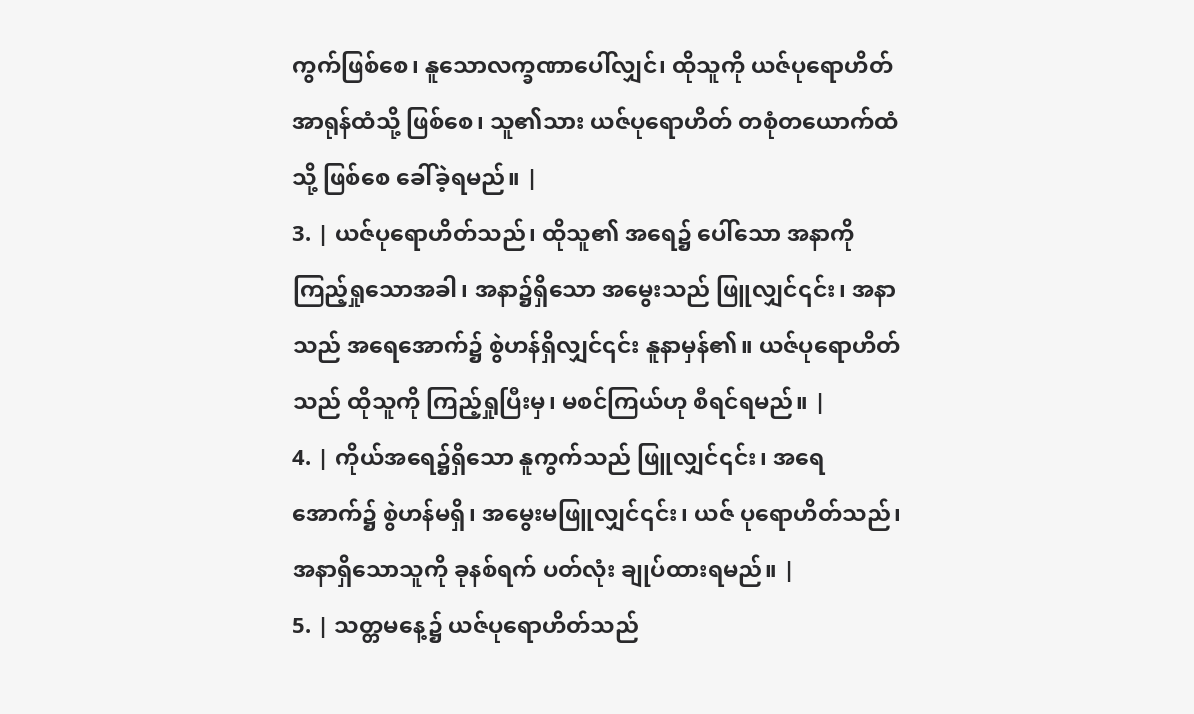ကွက်ဖြစ်စေ၊ နူသောလက္ခဏာပေါ်လျှင်၊ ထိုသူကို ယဇ်ပုရောဟိတ်အာရုန်ထံသို့ ဖြစ်စေ၊ သူ၏သား ယဇ်ပုရောဟိတ် တစုံတယောက်ထံသို့ ဖြစ်စေ ခေါ်ခဲ့ရမည်။ |
3. | ယဇ်ပုရောဟိတ်သည်၊ ထိုသူ၏ အရေ၌ ပေါ်သော အနာကို ကြည့်ရှုသောအခါ၊ အနာ၌ရှိသော အမွေးသည် ဖြူလျှင်၎င်း၊ အနာသည် အရေအောက်၌ စွဲဟန်ရှိလျှင်၎င်း နူနာမှန်၏။ ယဇ်ပုရောဟိတ်သည် ထိုသူကို ကြည့်ရှုပြီးမှ၊ မစင်ကြယ်ဟု စီရင်ရမည်။ |
4. | ကိုယ်အရေ၌ရှိသော နူကွက်သည် ဖြူလျှင်၎င်း၊ အရေအောက်၌ စွဲဟန်မရှိ၊ အမွေးမဖြူလျှင်၎င်း၊ ယဇ် ပုရောဟိတ်သည်၊ အနာရှိသောသူကို ခုနစ်ရက် ပတ်လုံး ချုပ်ထားရမည်။ |
5. | သတ္တမနေ့၌ ယဇ်ပုရောဟိတ်သည်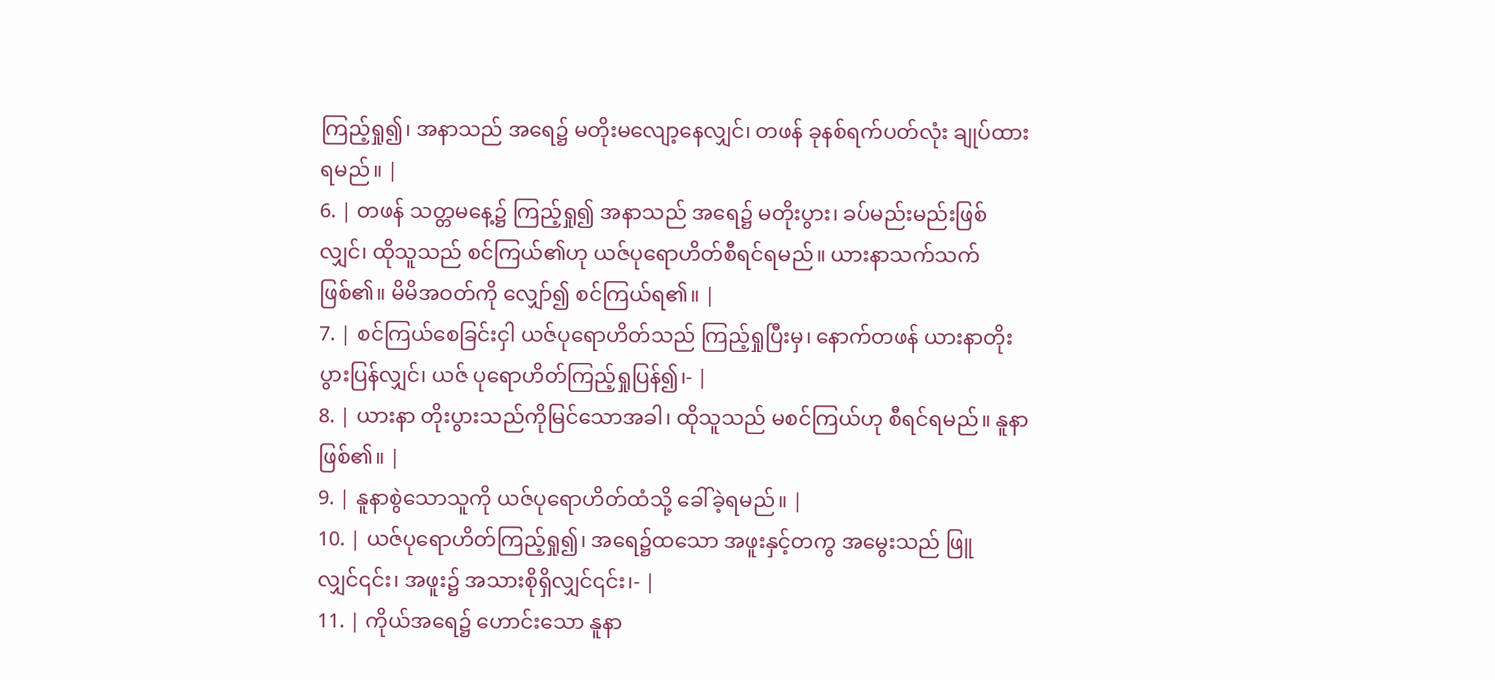ကြည့်ရှု၍၊ အနာသည် အရေ၌ မတိုးမလျော့နေလျှင်၊ တဖန် ခုနစ်ရက်ပတ်လုံး ချုပ်ထားရမည်။ |
6. | တဖန် သတ္တမနေ့၌ ကြည့်ရှု၍ အနာသည် အရေ၌ မတိုးပွား၊ ခပ်မည်းမည်းဖြစ်လျှင်၊ ထိုသူသည် စင်ကြယ်၏ဟု ယဇ်ပုရောဟိတ်စီရင်ရမည်။ ယားနာသက်သက် ဖြစ်၏။ မိမိအဝတ်ကို လျှော်၍ စင်ကြယ်ရ၏။ |
7. | စင်ကြယ်စေခြင်းငှါ ယဇ်ပုရောဟိတ်သည် ကြည့်ရှုပြီးမှ၊ နောက်တဖန် ယားနာတိုးပွားပြန်လျှင်၊ ယဇ် ပုရောဟိတ်ကြည့်ရှုပြန်၍၊- |
8. | ယားနာ တိုးပွားသည်ကိုမြင်သောအခါ၊ ထိုသူသည် မစင်ကြယ်ဟု စီရင်ရမည်။ နူနာဖြစ်၏။ |
9. | နူနာစွဲသောသူကို ယဇ်ပုရောဟိတ်ထံသို့ ခေါ်ခဲ့ရမည်။ |
10. | ယဇ်ပုရောဟိတ်ကြည့်ရှု၍၊ အရေ၌ထသော အဖူးနှင့်တကွ အမွေးသည် ဖြူလျှင်၎င်း၊ အဖူး၌ အသားစိုရှိလျှင်၎င်း၊- |
11. | ကိုယ်အရေ၌ ဟောင်းသော နူနာ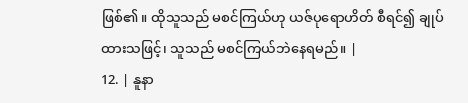ဖြစ်၏။ ထိုသူသည် မစင်ကြယ်ဟု ယဇ်ပုရောဟိတ် စီရင်၍ ချုပ်ထားသဖြင့်၊ သူသည် မစင်ကြယ်ဘဲနေရမည်။ |
12. | နူနာ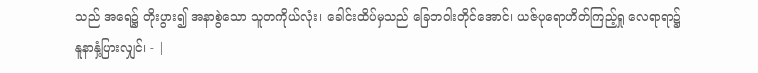သည် အရေ၌ တိုးပွား၍ အနာစွဲသော သူတကိုယ်လုံး၊ ခေါင်းထိပ်မှသည် ခြေဘဝါးတိုင်အောင်၊ ယဇ်ပုရောဟိတ်ကြည့်ရှု လေရာရာ၌ နူနာနှံ့ပြားလျှင်၊ - |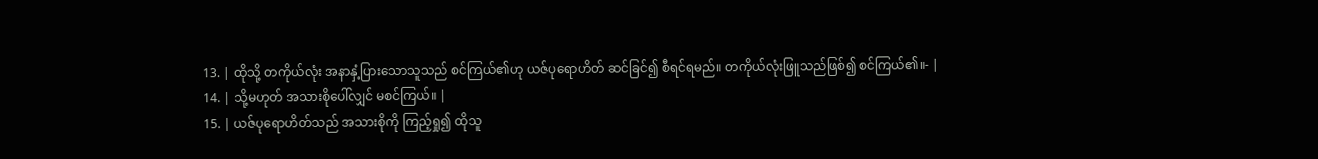13. | ထိုသို့ တကိုယ်လုံး အနာနှံ့ပြားသောသူသည် စင်ကြယ်၏ဟု ယဇ်ပုရောဟိတ် ဆင်ခြင်၍ စီရင်ရမည်။ တကိုယ်လုံးဖြူသည်ဖြစ်၍ စင်ကြယ်၏။- |
14. | သို့မဟုတ် အသားစိုပေါ်လျှင် မစင်ကြယ်။ |
15. | ယဇ်ပုရောဟိတ်သည် အသားစိုကို ကြည့်ရှု၍ ထိုသူ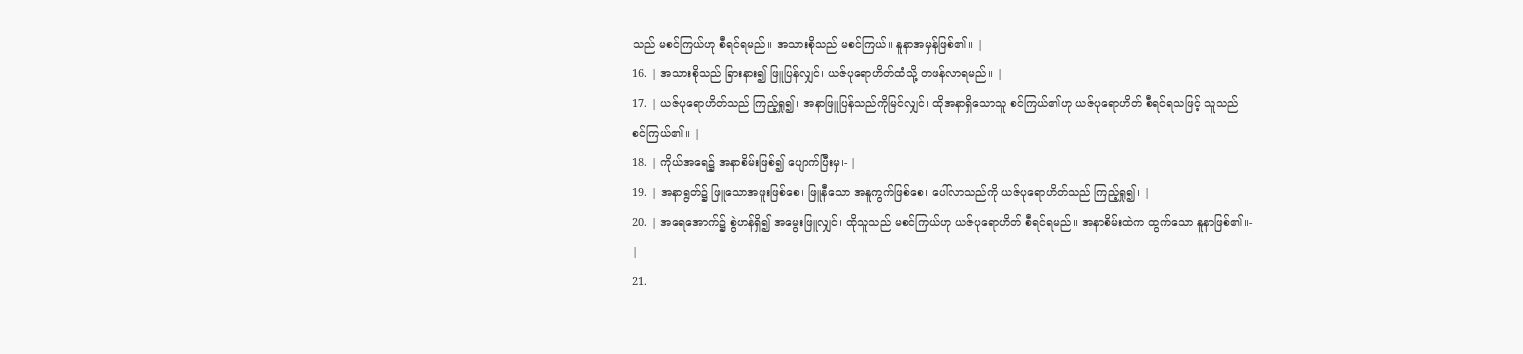သည် မစင်ကြယ်ဟု စီရင်ရမည်။ အသားစိုသည် မစင်ကြယ်။ နူနာအမှန်ဖြစ်၏။ |
16. | အသားစိုသည် ခြားနား၍ ဖြူပြန်လျှင်၊ ယဇ်ပုရောဟိတ်ထံသို့ တဖန်လာရမည်။ |
17. | ယဇ်ပုရောဟိတ်သည် ကြည့်ရှု၍၊ အနာဖြူပြန်သည်ကိုမြင်လျှင်၊ ထိုအနာရှိသောသူ စင်ကြယ်၏ဟု ယဇ်ပုရောဟိတ် စီရင်ရသဖြင့် သူသည် စင်ကြယ်၏။ |
18. | ကိုယ်အရေ၌ အနာစိမ်းဖြစ်၍ ပျောက်ပြီးမှ၊- |
19. | အနာရွတ်၌ ဖြူသောအဖူးဖြစ်စေ၊ ဖြူနီသော အနူကွက်ဖြစ်စေ၊ ပေါ်လာသည်ကို ယဇ်ပုရောဟိတ်သည် ကြည့်ရှု၍၊ |
20. | အရေအောက်၌ စွဲဟန်ရှိ၍ အမွေးဖြူလျှင်၊ ထိုသူသည် မစင်ကြယ်ဟု ယဇ်ပုရောဟိတ် စီရင်ရမည်။ အနာစိမ်းထဲက ထွက်သော နူနာဖြစ်၏။- |
21.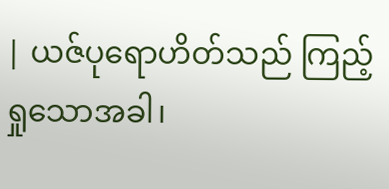| ယဇ်ပုရောဟိတ်သည် ကြည့်ရှုသောအခါ၊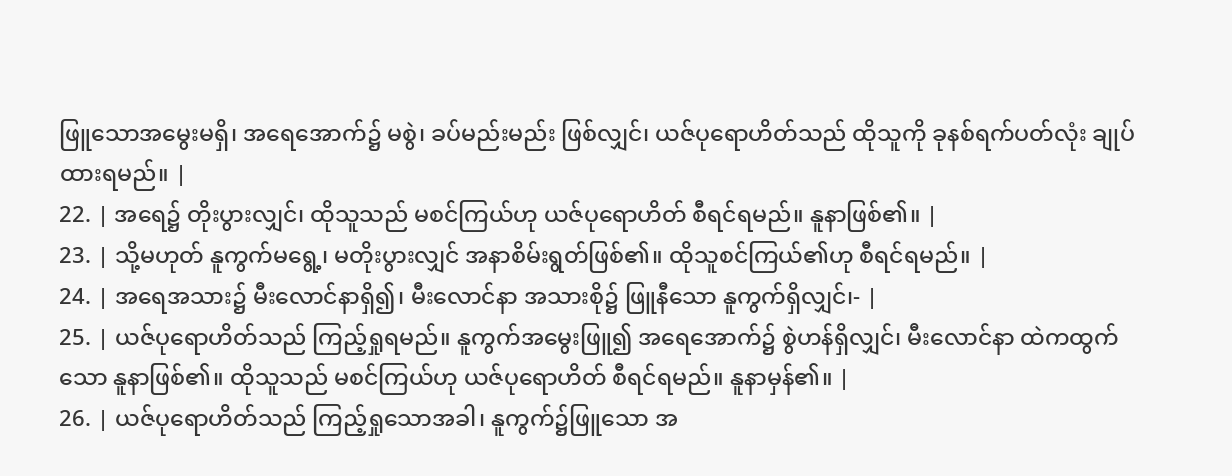ဖြူသောအမွေးမရှိ၊ အရေအောက်၌ မစွဲ၊ ခပ်မည်းမည်း ဖြစ်လျှင်၊ ယဇ်ပုရောဟိတ်သည် ထိုသူကို ခုနစ်ရက်ပတ်လုံး ချုပ်ထားရမည်။ |
22. | အရေ၌ တိုးပွားလျှင်၊ ထိုသူသည် မစင်ကြယ်ဟု ယဇ်ပုရောဟိတ် စီရင်ရမည်။ နူနာဖြစ်၏။ |
23. | သို့မဟုတ် နူကွက်မရွေ့၊ မတိုးပွားလျှင် အနာစိမ်းရွတ်ဖြစ်၏။ ထိုသူစင်ကြယ်၏ဟု စီရင်ရမည်။ |
24. | အရေအသား၌ မီးလောင်နာရှိ၍၊ မီးလောင်နာ အသားစို၌ ဖြူနီသော နူကွက်ရှိလျှင်၊- |
25. | ယဇ်ပုရောဟိတ်သည် ကြည့်ရှုရမည်။ နူကွက်အမွေးဖြူ၍ အရေအောက်၌ စွဲဟန်ရှိလျှင်၊ မီးလောင်နာ ထဲကထွက်သော နူနာဖြစ်၏။ ထိုသူသည် မစင်ကြယ်ဟု ယဇ်ပုရောဟိတ် စီရင်ရမည်။ နူနာမှန်၏။ |
26. | ယဇ်ပုရောဟိတ်သည် ကြည့်ရှုသောအခါ၊ နူကွက်၌ဖြူသော အ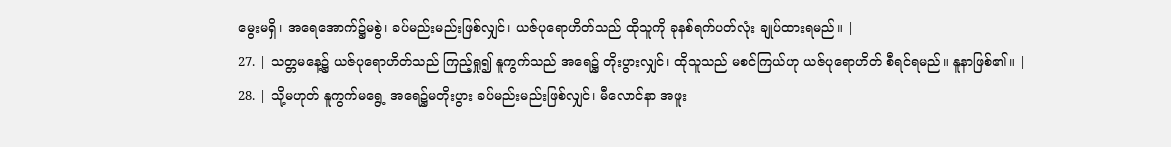မွေးမရှိ၊ အရေအောက်၌မစွဲ၊ ခပ်မည်းမည်းဖြစ်လျှင်၊ ယဇ်ပုရောဟိတ်သည် ထိုသူကို ခုနစ်ရက်ပတ်လုံး ချုပ်ထားရမည်။ |
27. | သတ္တမနေ့၌ ယဇ်ပုရောဟိတ်သည် ကြည့်ရှု၍ နူကွက်သည် အရေ၌ တိုးပွားလျှင်၊ ထိုသူသည် မစင်ကြယ်ဟု ယဇ်ပုရောဟိတ် စီရင်ရမည်။ နူနာဖြစ်၏။ |
28. | သို့မဟုတ် နူကွက်မရွေ့ အရေ၌မတိုးပွား ခပ်မည်းမည်းဖြစ်လျှင်၊ မီလောင်နာ အဖူး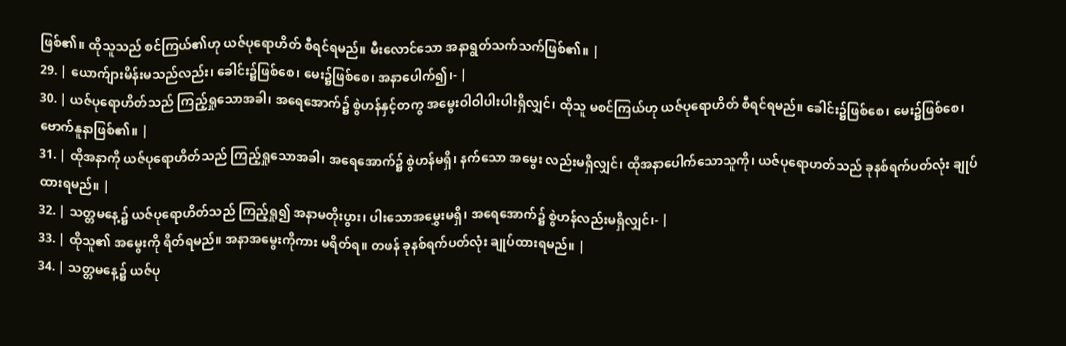ဖြစ်၏။ ထိုသူသည် စင်ကြယ်၏ဟု ယဇ်ပုရောဟိတ် စီရင်ရမည်။ မီးလောင်သော အနာရွတ်သက်သက်ဖြစ်၏။ |
29. | ယောက်ျားမိန်းမသည်လည်း၊ ခေါင်း၌ဖြစ်စေ၊ မေး၌ဖြစ်စေ၊ အနာပေါက်၍၊- |
30. | ယဇ်ပုရောဟိတ်သည် ကြည့်ရှုသောအခါ၊ အရေအောက်၌ စွဲဟန်နှင့်တကွ အမွေးဝါဝါပါးပါးရှိလျှင်၊ ထိုသူ မစင်ကြယ်ဟု ယဇ်ပုရောဟိတ် စီရင်ရမည်။ ခေါင်း၌ဖြစ်စေ၊ မေး၌ဖြစ်စေ၊ ဗောက်နူနာဖြစ်၏။ |
31. | ထိုအနာကို ယဇ်ပုရောဟိတ်သည် ကြည့်ရှုသောအခါ၊ အရေအောက်၌ စွဲဟန်မရှိ၊ နက်သော အမွေး လည်းမရှိလျှင်၊ ထိုအနာပေါက်သောသူကို၊ ယဇ်ပုရောဟတ်သည် ခုနစ်ရက်ပတ်လုံး ချုပ်ထားရမည်။ |
32. | သတ္တမနေ့၌ ယဇ်ပုရောဟိတ်သည် ကြည့်ရှု၍ အနာမတိုးပွား၊ ပါးသောအမွှေးမရှိ၊ အရေအောက်၌ စွဲဟန်လည်းမရှိလျှင်၊- |
33. | ထိုသူ၏ အမွေးကို ရိတ်ရမည်။ အနာအမွေးကိုကား မရိတ်ရ။ တဖန် ခုနစ်ရက်ပတ်လုံး ချုပ်ထားရမည်။ |
34. | သတ္တမနေ့၌ ယဇ်ပု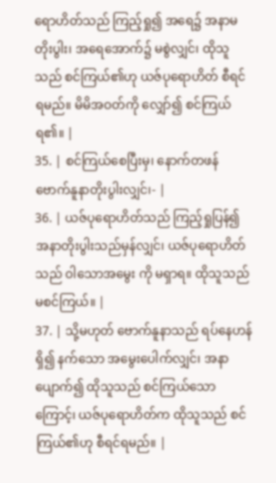ရောဟိတ်သည် ကြည့်ရှု၍ အရေ၌ အနာမတိုးပွါး၊ အရေအောက်၌ မစွဲလျှင်၊ ထိုသူသည် စင်ကြယ်၏ဟု ယဇ်ပုရောဟိတ် စီရင်ရမည်။ မိမိအဝတ်ကို လျှော်၍ စင်ကြယ်ရ၏။ |
35. | စင်ကြယ်စေပြီးမှ၊ နောက်တဖန် ဗောက်နူနာတိုးပွါးလျှင်၊- |
36. | ယဇ်ပုရောဟိတ်သည် ကြည့်ရှုပြန်၍ အနာတိုးပွါးသည်မှန်လျှင်၊ ယဇ်ပုရောဟိတ်သည် ဝါသောအမွေး ကို မရှာရ။ ထိုသူသည် မစင်ကြယ်။ |
37. | သို့မဟုတ် ဗောက်နူနာသည် ရပ်နေဟန်ရှိ၍ နက်သော အမွေးပေါက်လျှင်၊ အနာပျောက်၍ ထိုသူသည် စင်ကြယ်သောကြောင့်၊ ယဇ်ပုရောဟိတ်က ထိုသူသည် စင်ကြယ်၏ဟု စီရင်ရမည်။ |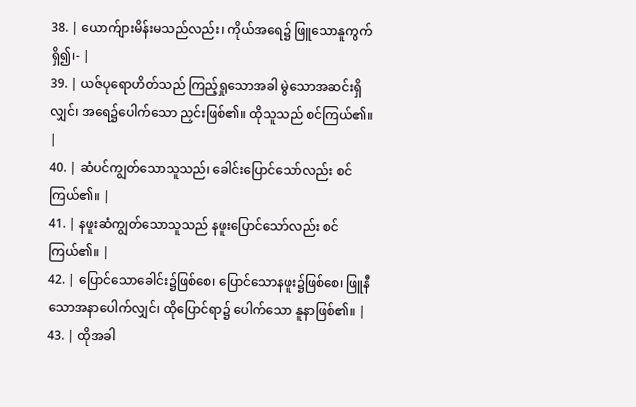38. | ယောက်ျားမိန်းမသည်လည်း၊ ကိုယ်အရေ၌ ဖြူသောနူကွက်ရှိ၍၊- |
39. | ယဇ်ပုရောဟိတ်သည် ကြည့်ရှုသောအခါ မွဲသောအဆင်းရှိလျှင်၊ အရေ၌ပေါက်သော ညှင်းဖြစ်၏။ ထိုသူသည် စင်ကြယ်၏။ |
40. | ဆံပင်ကျွတ်သောသူသည်၊ ခေါင်းပြောင်သော်လည်း စင်ကြယ်၏။ |
41. | နဖူးဆံကျွတ်သောသူသည် နဖူးပြောင်သော်လည်း စင်ကြယ်၏။ |
42. | ပြောင်သောခေါင်း၌ဖြစ်စေ၊ ပြောင်သောနဖူး၌ဖြစ်စေ၊ ဖြူနီသောအနာပေါက်လျှင်၊ ထိုပြောင်ရာ၌ ပေါက်သော နူနာဖြစ်၏။ |
43. | ထိုအခါ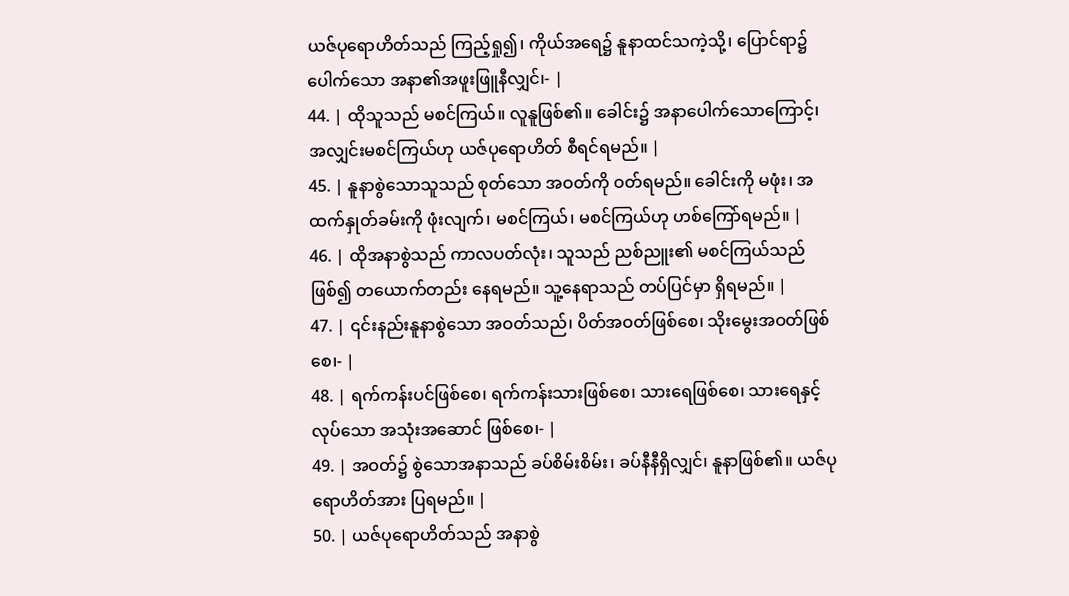ယဇ်ပုရောဟိတ်သည် ကြည့်ရှု၍၊ ကိုယ်အရေ၌ နူနာထင်သကဲ့သို့၊ ပြောင်ရာ၌ ပေါက်သော အနာ၏အဖူးဖြူနီလျှင်၊- |
44. | ထိုသူသည် မစင်ကြယ်။ လူနူဖြစ်၏။ ခေါင်း၌ အနာပေါက်သောကြောင့်၊ အလျှင်းမစင်ကြယ်ဟု ယဇ်ပုရောဟိတ် စီရင်ရမည်။ |
45. | နူနာစွဲသောသူသည် စုတ်သော အဝတ်ကို ဝတ်ရမည်။ ခေါင်းကို မဖုံး၊ အထက်နှုတ်ခမ်းကို ဖုံးလျက်၊ မစင်ကြယ်၊ မစင်ကြယ်ဟု ဟစ်ကြော်ရမည်။ |
46. | ထိုအနာစွဲသည် ကာလပတ်လုံး၊ သူသည် ညစ်ညူး၏ မစင်ကြယ်သည်ဖြစ်၍ တယောက်တည်း နေရမည်။ သူ့နေရာသည် တပ်ပြင်မှာ ရှိရမည်။ |
47. | ၎င်းနည်းနူနာစွဲသော အဝတ်သည်၊ ပိတ်အဝတ်ဖြစ်စေ၊ သိုးမွေးအဝတ်ဖြစ်စေ၊- |
48. | ရက်ကန်းပင်ဖြစ်စေ၊ ရက်ကန်းသားဖြစ်စေ၊ သားရေဖြစ်စေ၊ သားရေနှင့်လုပ်သော အသုံးအဆောင် ဖြစ်စေ၊- |
49. | အဝတ်၌ စွဲသောအနာသည် ခပ်စိမ်းစိမ်း၊ ခပ်နီနီရှိလျှင်၊ နူနာဖြစ်၏။ ယဇ်ပုရောဟိတ်အား ပြရမည်။ |
50. | ယဇ်ပုရောဟိတ်သည် အနာစွဲ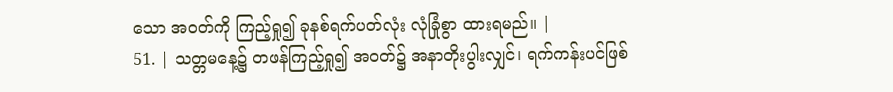သော အဝတ်ကို ကြည့်ရှု၍ ခုနစ်ရက်ပတ်လုံး လုံခြုံစွာ ထားရမည်။ |
51. | သတ္တမနေ့၌ တဖန်ကြည့်ရှု၍ အဝတ်၌ အနာတိုးပွါးလျှင်၊ ရက်ကန်းပင်ဖြစ်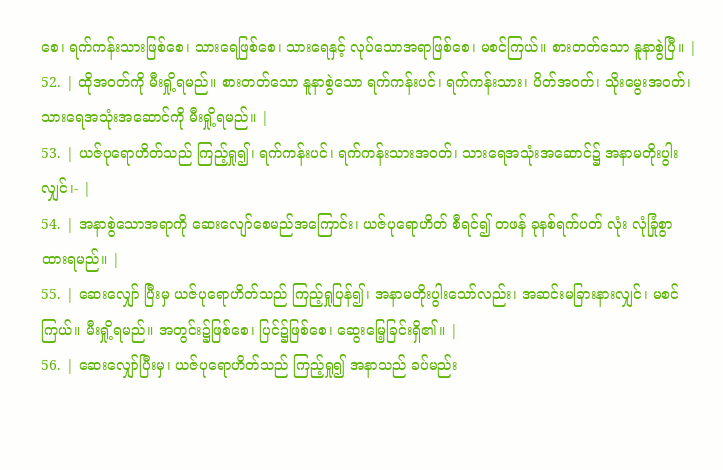စေ၊ ရက်ကန်းသားဖြစ်စေ၊ သားရေဖြစ်စေ၊ သားရေနှင့် လုပ်သောအရာဖြစ်စေ၊ မစင်ကြယ်။ စားတတ်သော နူနာစွဲပြီ။ |
52. | ထိုအဝတ်ကို မီးရှို့ရမည်။ စားတတ်သော နူနာစွဲသော ရက်ကန်းပင်၊ ရက်ကန်းသား၊ ပိတ်အဝတ်၊ သိုးမွေးအဝတ်၊ သားရေအသုံးအဆောင်ကို မီးရှို့ရမည်။ |
53. | ယဇ်ပုရောဟိတ်သည် ကြည့်ရှု၍၊ ရက်ကန်းပင်၊ ရက်ကန်းသားအဝတ်၊ သားရေအသုံးအဆောင်၌ အနာမတိုးပွါးလျှင်၊- |
54. | အနာစွဲသောအရာကို ဆေးလျော်စေမည်အကြောင်း၊ ယဇ်ပုရောဟိတ် စီရင်၍ တဖန် ခုနစ်ရက်ပတ် လုံး လုံခြုံစွာ ထားရမည်။ |
55. | ဆေးလျှော် ပြီးမှ ယဇ်ပုရောဟိတ်သည် ကြည့်ရှုပြန်၍၊ အနာမတိုးပွါးသော်လည်း၊ အဆင်းမခြားနားလျှင်၊ မစင်ကြယ်။ မီးရှို့ရမည်။ အတွင်း၌ဖြစ်စေ၊ ပြင်၌ဖြစ်စေ၊ ဆွေးမြေ့ခြင်းရှိ၏။ |
56. | ဆေးလျှော်ပြီးမှ၊ ယဇ်ပုရောဟိတ်သည် ကြည့်ရှု၍ အနာသည် ခပ်မည်း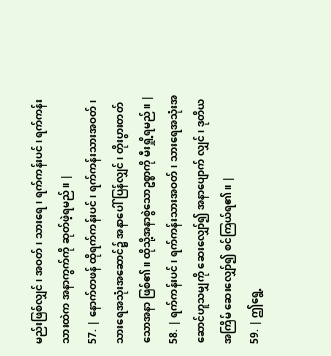မည်းဖြစ်လျှင်၊ အဝတ်၊ သားရေ၊ ရက်ကန်းပင်၊ ရက်ကန်းသားထဲက အနာကွက်ကို ဆုတ်ဖဲ့ရမည်။ |
57. | နောက်တဖန် ထိုရက်ကန်းပင်၊ ရက်ကန်းသားအဝတ်၊ သားရေအသုံးအဆောင်၌ အနာပေါ်ပြန်လျှင်၊ တိုးပွားတတ်သောအနာ ဖြစ်၏။ ထိုသို့အနာစွဲသောဥစ္စာကို မီးရှို့ရမည်။ |
58. | ရက်ကန်းပင်၊ ရက်ကန်းသားအဝတ်၊ သားရေအသုံးအဆောင်ဟူသမျှကို ဆေးလျှော်၍ အနာပျောက် လျှင်၊ ဒုတိယအကြိမ် ဆေးလျှော်၍ စင်ကြယ်ရ၏။ |
59. | ဤရွေ့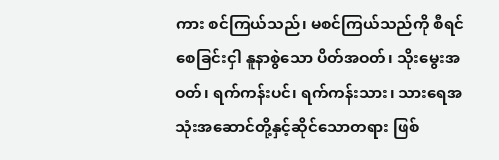ကား စင်ကြယ်သည်၊ မစင်ကြယ်သည်ကို စီရင်စေခြင်းငှါ နူနာစွဲသော ပိတ်အဝတ်၊ သိုးမွေးအဝတ်၊ ရက်ကန်းပင်၊ ရက်ကန်းသား၊ သားရေအသုံးအဆောင်တို့နှင့်ဆိုင်သောတရား ဖြစ်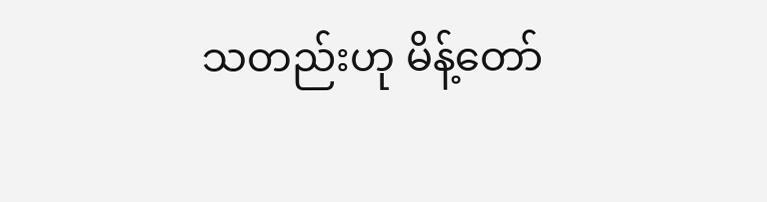သတည်းဟု မိန့်တော်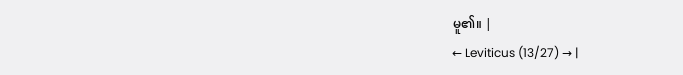မူ၏။ |
← Leviticus (13/27) → |